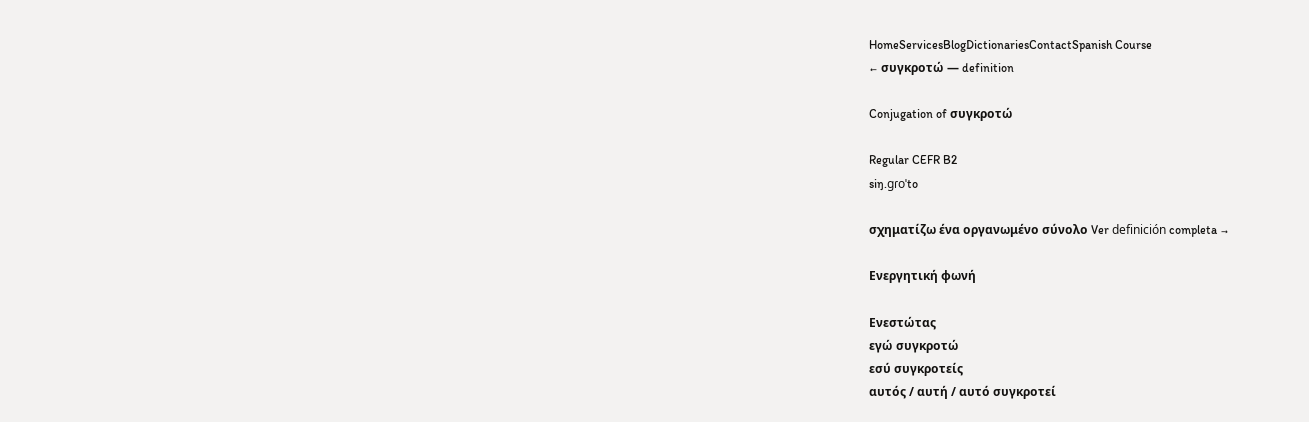HomeServicesBlogDictionariesContactSpanish Course
← συγκροτώ — definition

Conjugation of συγκροτώ

Regular CEFR B2
siŋ.ɡɾoˈto

σχηματίζω ένα οργανωμένο σύνολο Ver definición completa →

Ενεργητική φωνή

Ενεστώτας
εγώ συγκροτώ
εσύ συγκροτείς
αυτός / αυτή / αυτό συγκροτεί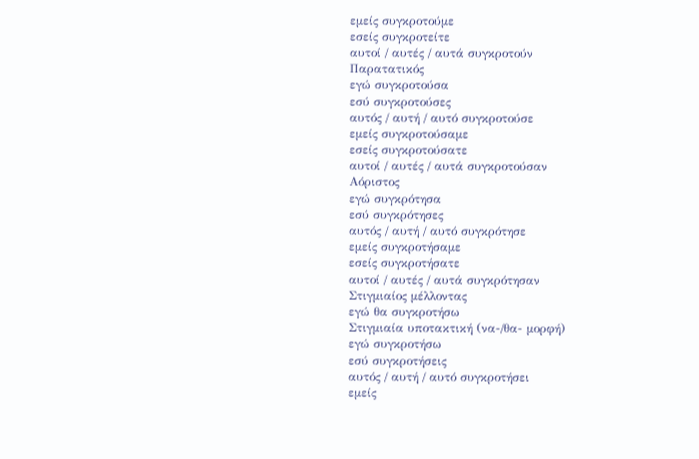εμείς συγκροτούμε
εσείς συγκροτείτε
αυτοί / αυτές / αυτά συγκροτούν
Παρατατικός
εγώ συγκροτούσα
εσύ συγκροτούσες
αυτός / αυτή / αυτό συγκροτούσε
εμείς συγκροτούσαμε
εσείς συγκροτούσατε
αυτοί / αυτές / αυτά συγκροτούσαν
Αόριστος
εγώ συγκρότησα
εσύ συγκρότησες
αυτός / αυτή / αυτό συγκρότησε
εμείς συγκροτήσαμε
εσείς συγκροτήσατε
αυτοί / αυτές / αυτά συγκρότησαν
Στιγμιαίος μέλλοντας
εγώ θα συγκροτήσω
Στιγμιαία υποτακτική (να-/θα- μορφή)
εγώ συγκροτήσω
εσύ συγκροτήσεις
αυτός / αυτή / αυτό συγκροτήσει
εμείς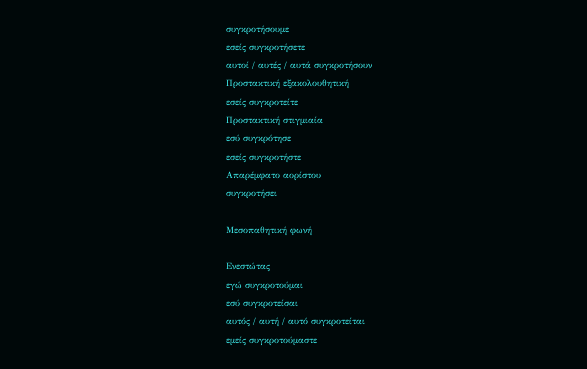συγκροτήσουμε
εσείς συγκροτήσετε
αυτοί / αυτές / αυτά συγκροτήσουν
Προστακτική εξακολουθητική
εσείς συγκροτείτε
Προστακτική στιγμιαία
εσύ συγκρότησε
εσείς συγκροτήστε
Απαρέμφατο αορίστου
συγκροτήσει

Μεσοπαθητική φωνή

Ενεστώτας
εγώ συγκροτούμαι
εσύ συγκροτείσαι
αυτός / αυτή / αυτό συγκροτείται
εμείς συγκροτούμαστε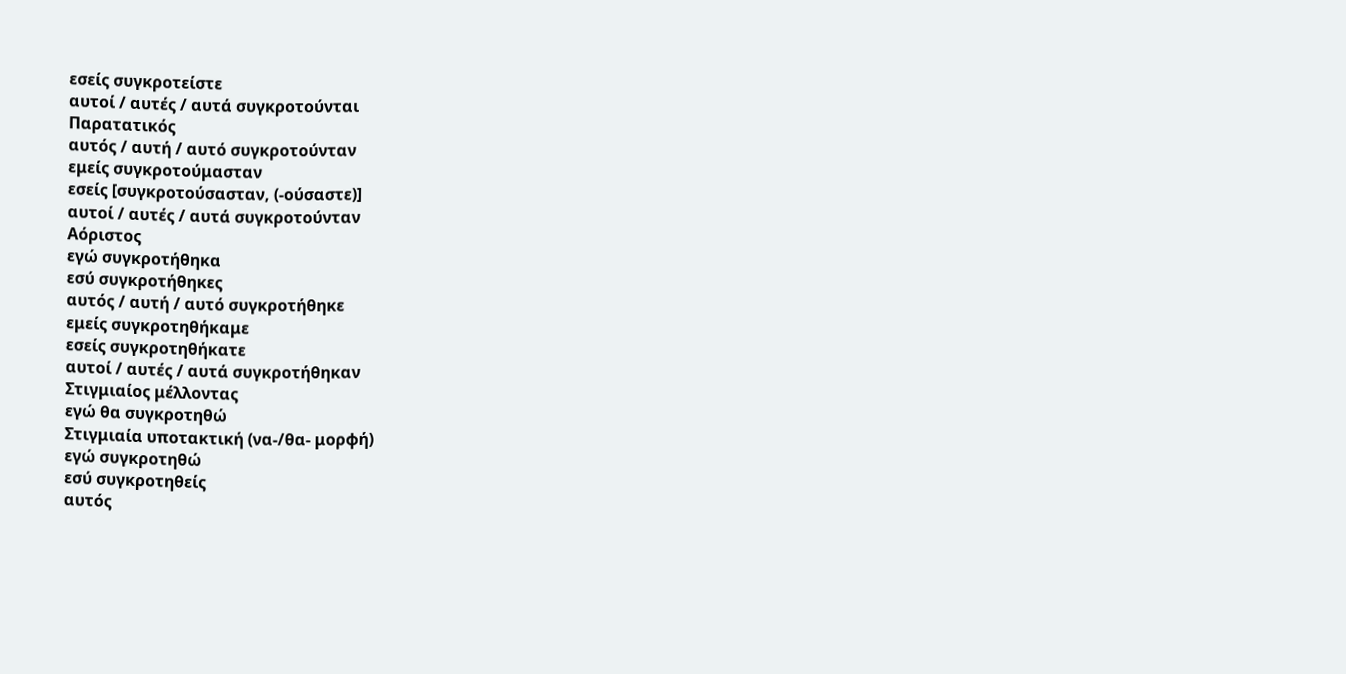εσείς συγκροτείστε
αυτοί / αυτές / αυτά συγκροτούνται
Παρατατικός
αυτός / αυτή / αυτό συγκροτούνταν
εμείς συγκροτούμασταν
εσείς [συγκροτούσασταν, (‑ούσαστε)]
αυτοί / αυτές / αυτά συγκροτούνταν
Αόριστος
εγώ συγκροτήθηκα
εσύ συγκροτήθηκες
αυτός / αυτή / αυτό συγκροτήθηκε
εμείς συγκροτηθήκαμε
εσείς συγκροτηθήκατε
αυτοί / αυτές / αυτά συγκροτήθηκαν
Στιγμιαίος μέλλοντας
εγώ θα συγκροτηθώ
Στιγμιαία υποτακτική (να-/θα- μορφή)
εγώ συγκροτηθώ
εσύ συγκροτηθείς
αυτός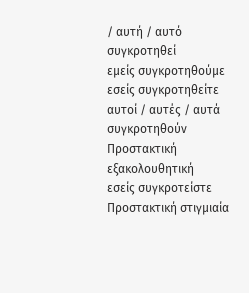/ αυτή / αυτό συγκροτηθεί
εμείς συγκροτηθούμε
εσείς συγκροτηθείτε
αυτοί / αυτές / αυτά συγκροτηθούν
Προστακτική εξακολουθητική
εσείς συγκροτείστε
Προστακτική στιγμιαία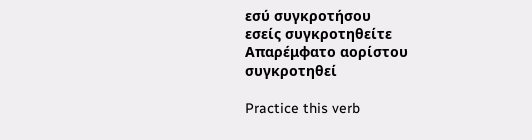εσύ συγκροτήσου
εσείς συγκροτηθείτε
Απαρέμφατο αορίστου
συγκροτηθεί

Practice this verb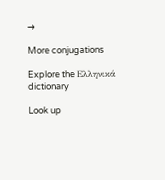→

More conjugations

Explore the Ελληνικά dictionary

Look up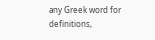any Greek word for definitions,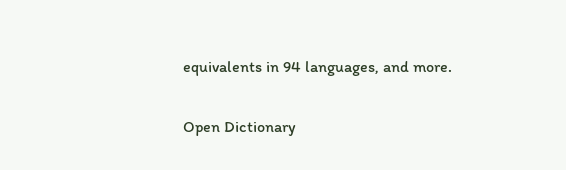equivalents in 94 languages, and more.

Open Dictionary